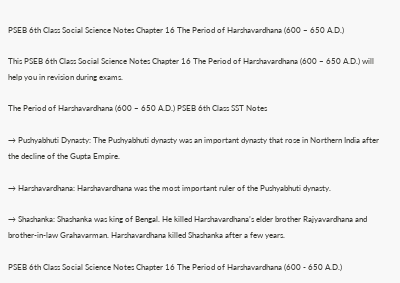PSEB 6th Class Social Science Notes Chapter 16 The Period of Harshavardhana (600 – 650 A.D.)

This PSEB 6th Class Social Science Notes Chapter 16 The Period of Harshavardhana (600 – 650 A.D.) will help you in revision during exams.

The Period of Harshavardhana (600 – 650 A.D.) PSEB 6th Class SST Notes

→ Pushyabhuti Dynasty: The Pushyabhuti dynasty was an important dynasty that rose in Northern India after the decline of the Gupta Empire.

→ Harshavardhana: Harshavardhana was the most important ruler of the Pushyabhuti dynasty.

→ Shashanka: Shashanka was king of Bengal. He killed Harshavardhana’s elder brother Rajyavardhana and brother-in-law Grahavarman. Harshavardhana killed Shashanka after a few years.

PSEB 6th Class Social Science Notes Chapter 16 The Period of Harshavardhana (600 - 650 A.D.)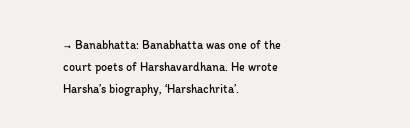→ Banabhatta: Banabhatta was one of the court poets of Harshavardhana. He wrote Harsha’s biography, ‘Harshachrita’.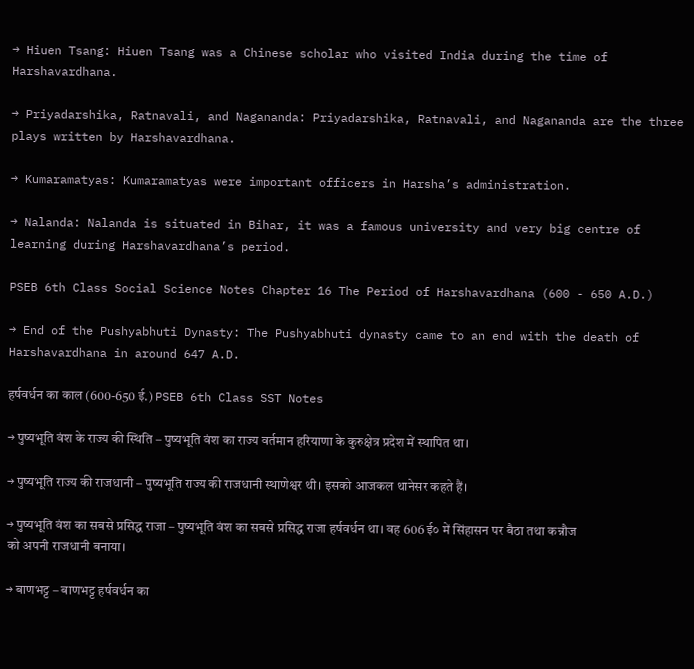→ Hiuen Tsang: Hiuen Tsang was a Chinese scholar who visited India during the time of Harshavardhana.

→ Priyadarshika, Ratnavali, and Nagananda: Priyadarshika, Ratnavali, and Nagananda are the three plays written by Harshavardhana.

→ Kumaramatyas: Kumaramatyas were important officers in Harsha’s administration.

→ Nalanda: Nalanda is situated in Bihar, it was a famous university and very big centre of learning during Harshavardhana’s period.

PSEB 6th Class Social Science Notes Chapter 16 The Period of Harshavardhana (600 - 650 A.D.)

→ End of the Pushyabhuti Dynasty: The Pushyabhuti dynasty came to an end with the death of Harshavardhana in around 647 A.D.

हर्षवर्धन का काल (600-650 ई.) PSEB 6th Class SST Notes

→ पुष्यभूति वंश के राज्य की स्थिति – पुष्यभूति वंश का राज्य वर्तमान हरियाणा के कुरुक्षेत्र प्रदेश में स्थापित था।

→ पुष्यभूति राज्य की राजधानी – पुष्यभूति राज्य की राजधानी स्थाणेश्वर थी। इसको आजकल थानेसर कहते हैं।

→ पुष्यभूति वंश का सबसे प्रसिद्ध राजा – पुष्यभूति वंश का सबसे प्रसिद्ध राजा हर्षवर्धन था। वह 606 ई० में सिंहासन पर बैठा तथा कन्नौज को अपनी राजधानी बनाया।

→ बाणभट्ट – बाणभट्ट हर्षवर्धन का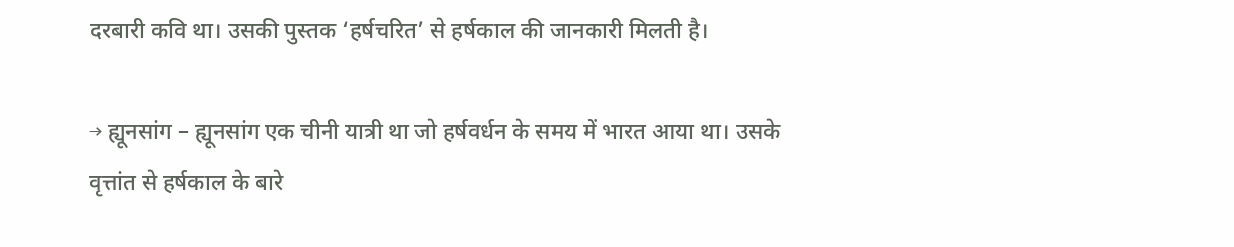दरबारी कवि था। उसकी पुस्तक ‘हर्षचरित’ से हर्षकाल की जानकारी मिलती है।

→ ह्यूनसांग – ह्यूनसांग एक चीनी यात्री था जो हर्षवर्धन के समय में भारत आया था। उसके वृत्तांत से हर्षकाल के बारे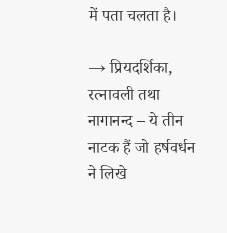में पता चलता है।

→ प्रियदर्शिका, रत्नावली तथा नागानन्द – ये तीन नाटक हैं जो हर्षवर्धन ने लिखे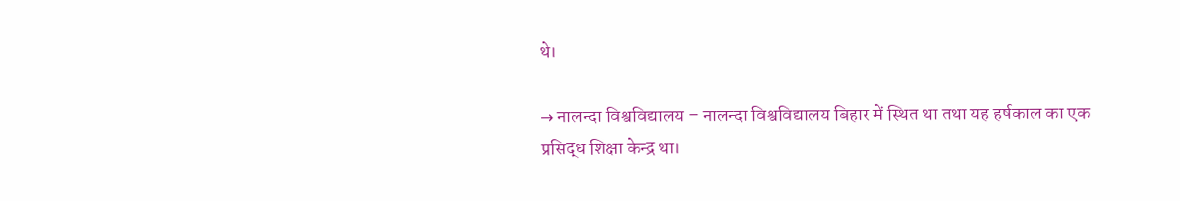थे।

→ नालन्दा विश्वविद्यालय – नालन्दा विश्वविद्यालय बिहार में स्थित था तथा यह हर्षकाल का एक प्रसिद्ध शिक्षा केन्द्र था।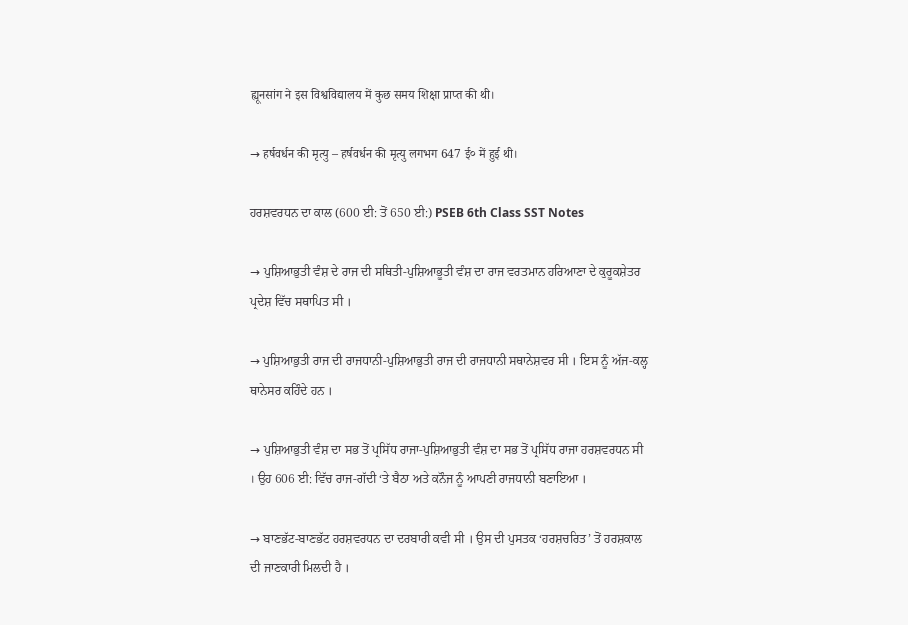ह्यूनसांग ने इस विश्वविद्यालय में कुछ समय शिक्षा प्राप्त की थी।

→ हर्षवर्धन की मृत्यु – हर्षवर्धन की मृत्यु लगभग 647 ई० में हुई थी।

ਹਰਸ਼ਵਰਧਨ ਦਾ ਕਾਲ (600 ਈ: ਤੋਂ 650 ਈ:) PSEB 6th Class SST Notes

→ ਪੁਸ਼ਿਆਭੁਤੀ ਵੰਸ਼ ਦੇ ਰਾਜ ਦੀ ਸਥਿਤੀ-ਪੁਸ਼ਿਆਭੂਤੀ ਵੰਸ਼ ਦਾ ਰਾਜ ਵਰਤਮਾਨ ਹਰਿਆਣਾ ਦੇ ਕੁਰੂਕਸ਼ੇਤਰ ਪ੍ਰਦੇਸ਼ ਵਿੱਚ ਸਥਾਪਿਤ ਸੀ ।

→ ਪੁਸ਼ਿਆਭੁਤੀ ਰਾਜ ਦੀ ਰਾਜਧਾਨੀ-ਪੁਸ਼ਿਆਭੁਤੀ ਰਾਜ ਦੀ ਰਾਜਧਾਨੀ ਸਥਾਨੇਸ਼ਵਰ ਸੀ । ਇਸ ਨੂੰ ਅੱਜ-ਕਲ੍ਹ ਥਾਨੇਸਰ ਕਹਿੰਦੇ ਹਨ ।

→ ਪੁਸ਼ਿਆਭੁਤੀ ਵੰਸ਼ ਦਾ ਸਭ ਤੋਂ ਪ੍ਰਸਿੱਧ ਰਾਜਾ-ਪੁਸ਼ਿਆਭੁਤੀ ਵੰਸ਼ ਦਾ ਸਭ ਤੋਂ ਪ੍ਰਸਿੱਧ ਰਾਜਾ ਹਰਸ਼ਵਰਧਨ ਸੀ । ਉਹ 606 ਈ: ਵਿੱਚ ਰਾਜ-ਗੱਦੀ ‘ਤੇ ਬੈਠਾ ਅਤੇ ਕਨੌਜ ਨੂੰ ਆਪਣੀ ਰਾਜਧਾਨੀ ਬਣਾਇਆ ।

→ ਬਾਣਭੱਟ-ਬਾਣਭੱਟ ਹਰਸ਼ਵਰਧਨ ਦਾ ਦਰਬਾਰੀ ਕਵੀ ਸੀ । ਉਸ ਦੀ ਪੁਸਤਕ ‘ਹਰਸ਼ਚਰਿਤ’ ਤੋਂ ਹਰਸ਼ਕਾਲ ਦੀ ਜਾਣਕਾਰੀ ਮਿਲਦੀ ਹੈ ।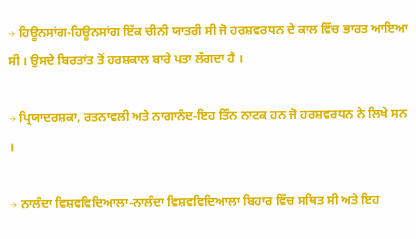→ ਹਿਊਨਸਾਂਗ-ਹਿਊਨਸਾਂਗ ਇੱਕ ਚੀਨੀ ਯਾਤਰੀ ਸੀ ਜੋ ਹਰਸ਼ਵਰਧਨ ਦੇ ਕਾਲ ਵਿੱਚ ਭਾਰਤ ਆਇਆ ਸੀ । ਉਸਦੇ ਬਿਰਤਾਂਤ ਤੋਂ ਹਰਸ਼ਕਾਲ ਬਾਰੇ ਪਤਾ ਲੱਗਦਾ ਹੈ ।

→ ਪ੍ਰਿਯਾਦਰਸ਼ਕਾ, ਰਤਨਾਵਲੀ ਅਤੇ ਨਾਗਾਨੰਦ-ਇਹ ਤਿੰਨ ਨਾਟਕ ਹਨ ਜੋ ਹਰਸ਼ਵਰਧਨ ਨੇ ਲਿਖੇ ਸਨ ।

→ ਨਾਲੰਦਾ ਵਿਸ਼ਵਵਿਦਿਆਲਾ-ਨਾਲੰਦਾ ਵਿਸ਼ਵਵਿਦਿਆਲਾ ਬਿਹਾਰ ਵਿੱਚ ਸਥਿਤ ਸੀ ਅਤੇ ਇਹ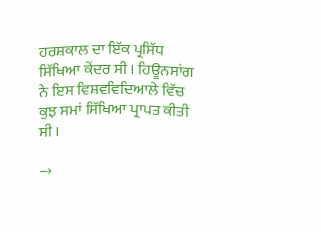ਹਰਸ਼ਕਾਲ ਦਾ ਇੱਕ ਪ੍ਰਸਿੱਧ ਸਿੱਖਿਆ ਕੇਂਦਰ ਸੀ । ਹਿਊਨਸਾਂਗ ਨੇ ਇਸ ਵਿਸ਼ਵਵਿਦਿਆਲੇ ਵਿੱਚ ਕੁਝ ਸਮਾਂ ਸਿੱਖਿਆ ਪ੍ਰਾਪਤ ਕੀਤੀ ਸੀ ।

→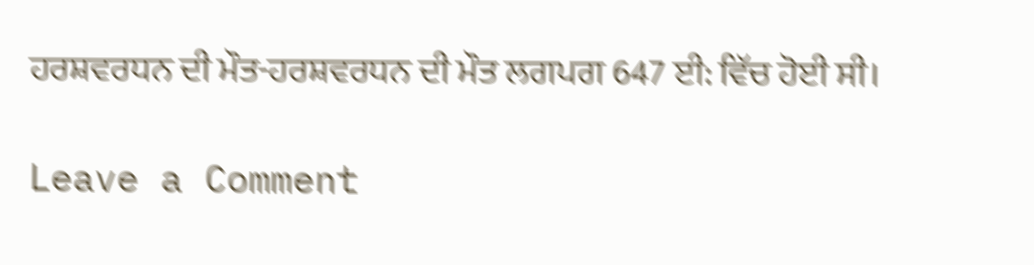ਹਰਸ਼ਵਰਧਨ ਦੀ ਮੌਤ-ਹਰਸ਼ਵਰਧਨ ਦੀ ਮੌਤ ਲਗਪਗ 647 ਈ: ਵਿੱਚ ਹੋਈ ਸੀ।

Leave a Comment